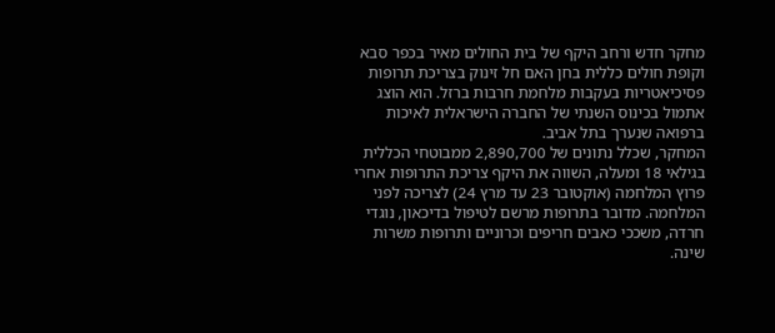מחקר חדש ורחב היקף של בית החולים מאיר בכפר סבא וקופת חולים כללית בחן האם חל זינוק בצריכת תרופות פסיכיאטריות בעקבות מלחמת חרבות ברזל. הוא הוצג אתמול בכינוס השנתי של החברה הישראלית לאיכות ברפואה שנערך בתל אביב.
המחקר, שכלל נתונים של 2,890,700 ממבוטחי הכללית בגילאי 18 ומעלה, השווה את היקף צריכת התרופות אחרי פרוץ המלחמה (אוקטובר 23 עד מרץ 24) לצריכה לפני המלחמה. מדובר בתרופות מרשם לטיפול בדיכאון, נוגדי חרדה, משככי כאבים חריפים וכרוניים ותרופות משרות שינה.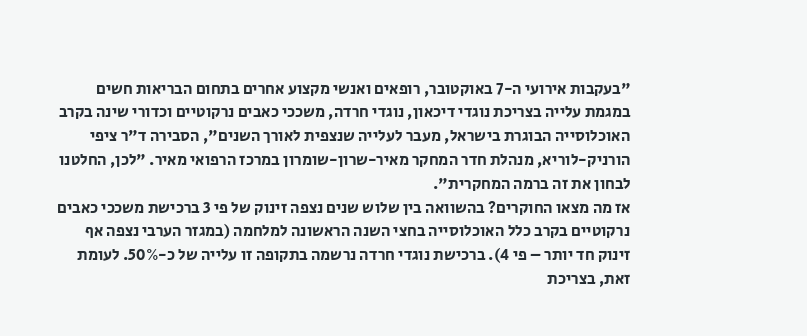"בעקבות אירועי ה-7 באוקטובר, רופאים ואנשי מקצוע אחרים בתחום הבריאות חשים במגמת עלייה בצריכת נוגדי דיכאון, נוגדי חרדה, משככי כאבים נרקוטיים וכדורי שינה בקרב האוכלוסייה הבוגרת בישראל, מעבר לעלייה שנצפית לאורך השנים", הסבירה ד"ר ציפי הורניק-לוריא, מנהלת חדר המחקר מאיר-שרון-שומרון במרכז הרפואי מאיר. "לכן, החלטנו לבחון את זה ברמה המחקרית".
אז מה מצאו החוקרים? בהשוואה בין שלוש שנים נצפה זינוק של פי 3 ברכישת משככי כאבים נרקוטיים בקרב כלל האוכלוסייה בחצי השנה הראשונה למלחמה (במגזר הערבי נצפה אף זינוק חד יותר – פי 4). ברכישת נוגדי חרדה נרשמה בתקופה זו עלייה של כ-50%. לעומת זאת, בצריכת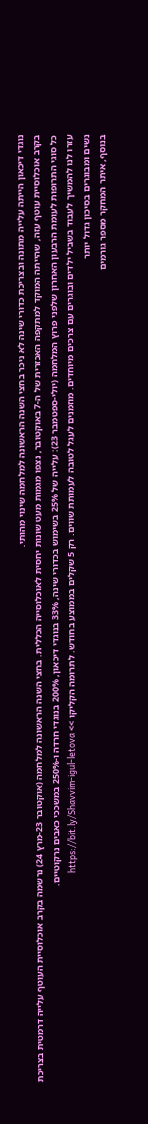נוגדי דיכאון הייתה עלייה מתונה ובצריכת כדורי שינה לא ניכר בחצי השנה הראשונה למלחמה שינוי מהותי.
בקרב אוכלוסיית עוטף עזה, שהייתה המוקד למתקפה האכזרית של ה-7 באוקטובר, נצפו מגמות מעט שונות יחסית לאוכלוסייה הכללית. בחצי השנה הראשונה למלחמה (אוקטובר 23-מרץ 24) נרשמה בקרב אוכלוסיית העוטף עלייה דרמטית בצריכת כל סוגי התרופות לעומת הרבעון האחרון שלפני פרוץ המלחמה (יולי-ספטמבר 23): עלייה של 25% בשימוש בכדורי שינה, 33% בנוגדי דיכאון, 200% בנוגדי חרדה ו-250% במשככי כאבים נרקוטיים.
עזרו לנו להמשיך לעבוד בשביל ילדים ובוגרים עם צרכים מיוחדים. מוזמנים לעגל לטובה לעמותת שווים. רק 5 שקלים בממוצע בחודש. לתרומה הקליקו >> https://bit.ly/Shavvim-igul-letova
נשים ומבוגרים בסיכון גדול יותר
בנוסף, איתר המחקר מספר גורמים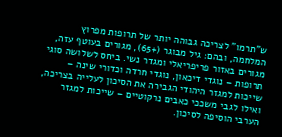ש"תרמו" לצריכה גבוהה יותר של תרופות מפרוץ המלחמה, ובהם: גיל מבוגר (+65), מגורים בעוטף עזה, מגורים באזור פריפריאלי ומגדר נשי. ביחס לשלושה סוגי תרופות – נוגדי דיכאון, נוגדי חרדה וכדורי שינה – שייכות למגזר היהודי הגבירה את הסיכון לעלייה בצריכה, ואילו לגבי משככי כאבים נרקוטיים – שייכות למגזר הערבי הוסיפה לסיכון.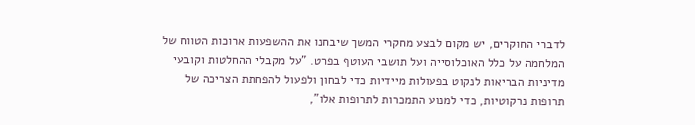לדברי החוקרים, יש מקום לבצע מחקרי המשך שיבחנו את ההשפעות ארוכות הטווח של המלחמה על כלל האוכלוסייה ועל תושבי העוטף בפרט. "על מקבלי ההחלטות וקובעי מדיניות הבריאות לנקוט בפעולות מיידיות כדי לבחון ולפעול להפחתת הצריכה של תרופות נרקוטיות, כדי למנוע התמכרות לתרופות אלו",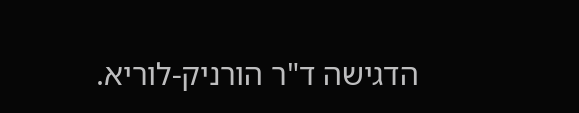הדגישה ד"ר הורניק-לוריא.